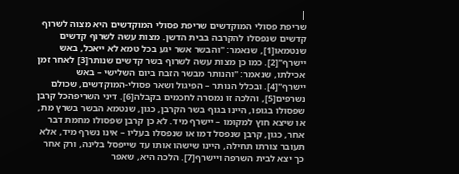|
שריפת פסולי המוקדשים שריפת פסולי המוקדשים היא מצוה לשרוף קדשים שנפסלו להקרבה בבית הדשן. מצות עשה לשרוף קדשים שנטמאו[1], שנאמר: "והבשר אשר יגע בכל טמא לא ייאכל, באש יישרף"[2]. כמו כן מצות עשה לשרוף בשר קדשים שנותר[3] לאחר זמן אכילתו, שנאמר: "והנותר מבשר הזבח ביום השלישי – באש יישרף"[4]. ובכלל הנותר – הפיגול ושאר פסולי-המוקדשים, שכולם נשרפים[5], והלכה זו נמסרה לחכמים בקבלה[6]. דיני השריפהכל קרבן שפסולו בגופו, היינו בגוף בשר הקרבן, כגון, שנטמא הבשר בשרץ מת, או שיצא חוץ למקומו – יישרף מיד. לא כן קרבן שפסולו מחמת דבר אחר, כגון, קרבן שנפסל דמו או שנפסלו בעליו – אינו נשרף מיד, אלא תעובר צורתו תחילה, היינו שישהו אותו עד שייפסל בלינה, ורק אחר כך יצא לבית השרפה ויישרף[7]. הלכה היא, שאפר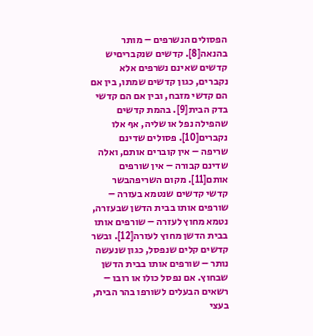הפסולים הנשרפים – מותר בהנאה[8]. קדשים שנקבריםיש קדשים שאינם נשרפים אלא נקברים, כגון קדשים שמתו, בין אם הם קדשי מזבח, ובין אם הם קדשי בדק הבית[9]. בהמת קדשים שהפילה נפל או שליה, אף אלו נקברים[10]. פסולים שדינם שריפה – אין קוברים אותם, ואלה שדינם קבורה – אין שורפים אותם[11]. מקום השריפהבשר קדשי קדשים שנטמא בעזרה – שורפים אותו בבית הדשן שבעזרה, נטמא מחוץ לעזרה – שורפים אותו בבית הדשן מחוץ לעזרה[12]. ובשר קדשים קלים שנפסל, כגון שנעשה נותר – שורפים אותו בבית הדשן שבחוץ. אם נפסל כולו או רובו – רשאים הבעלים לשורפו בהר הבית, בעצי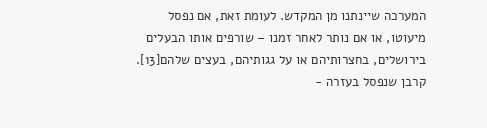המערכה שיינתנו מן המקדש. לעומת זאת, אם נפסל מיעוטו, או אם נותר לאחר זמנו – שורפים אותו הבעלים בירושלים, בחצרותיהם או על גגותיהם, בעצים שלהם[13]. קרבן שנפסל בעזרה -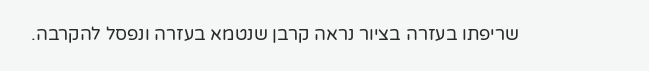שריפתו בעזרה בציור נראה קרבן שנטמא בעזרה ונפסל להקרבה.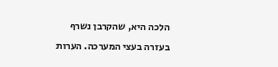הלכה היא, שהקרבן נשרף בעזרה בעצי המערכה. הערות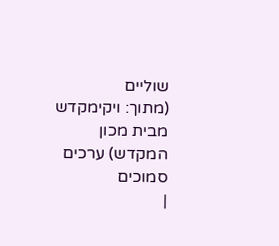שוליים
(מתוך: ויקימקדש מבית מכון המקדש) ערכים סמוכים
|